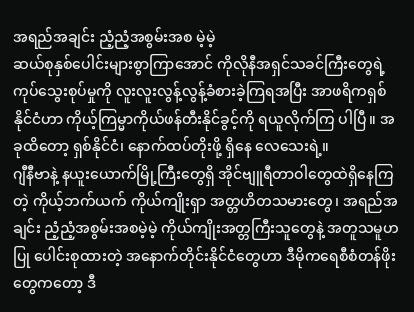အရည်အချင်း ညံ့ညံ့အစွမ်းအစ မဲ့မဲ့
ဆယ်စုနှစ်ပေါင်းများစွာကြာအောင် ကိုလိုနီအရှင်သခင်ကြီးတွေရဲ့ ကုပ်သွေးစုပ်မှုကို လူးလူးလွန့်လွန့်ခံစားခဲ့ကြရအပြီး အာဖရိကရှစ်နိုင်ငံဟာ ကိုယ့်ကြမ္မာကိုယ်ဖန်တီးနိုင်ခွင့်ကို ရယူလိုက်ကြ ပါပြီ။ အခုထိတော့ ရှစ်နိုင်ငံ၊ နောက်ထပ်တိုးဖို့ ရှိနေ လေသေးရဲ့။
ဂျီနီဗာနဲ့ နယူးယောက်မြို့ကြီးတွေရှိ အိုင်ဗျူရီတာဝါတွေထဲရှိနေကြတဲ့ ကိုယ့်ဘက်ယက် ကိုယ်ကျိုးရှာ အတ္တဟိတသမားတွေ၊ အရည်အချင်း ညံ့ညံ့အစွမ်းအစမဲ့မဲ့ ကိုယ်ကျိုးအတ္တကြီးသူတွေနဲ့ အတူသမူဟပြု ပေါင်းစုထားတဲ့ အနောက်တိုင်းနိုင်ငံတွေဟာ ဒီမိုကရေစီစံတန်ဖိုးတွေကတော့ ဒီ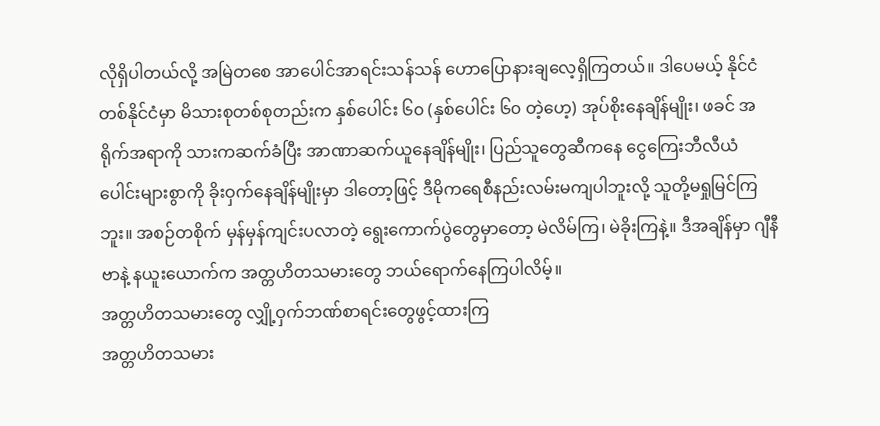လိုရှိပါတယ်လို့ အမြဲတစေ အာပေါင်အာရင်းသန်သန် ဟောပြောနားချလေ့ရှိကြတယ်။ ဒါပေမယ့် နိုင်ငံတစ်နိုင်ငံမှာ မိသားစုတစ်စုတည်းက နှစ်ပေါင်း ၆၀ (နှစ်ပေါင်း ၆၀ တဲ့ဟေ့) အုပ်စိုးနေချိန်မျိုး၊ ဖခင် အရိုက်အရာကို သားကဆက်ခံပြီး အာဏာဆက်ယူနေချိန်မျိုး၊ ပြည်သူတွေဆီကနေ ငွေကြေးဘီလီယံပေါင်းများစွာကို ခိုးဝှက်နေချိန်မျိုးမှာ ဒါတော့ဖြင့် ဒီမိုကရေစီနည်းလမ်းမကျပါဘူးလို့ သူတို့မရှုမြင်ကြဘူး။ အစဉ်တစိုက် မှန်မှန်ကျင်းပလာတဲ့ ရွေးကောက်ပွဲတွေမှာတော့ မဲလိမ်ကြ၊ မဲခိုးကြနဲ့။ ဒီအချိန်မှာ ဂျီနီဗာနဲ့ နယူးယောက်က အတ္တဟိတသမားတွေ ဘယ်ရောက်နေကြပါလိမ့်။
အတ္တဟိတသမားတွေ လျှို့ဝှက်ဘဏ်စာရင်းတွေဖွင့်ထားကြ
အတ္တဟိတသမား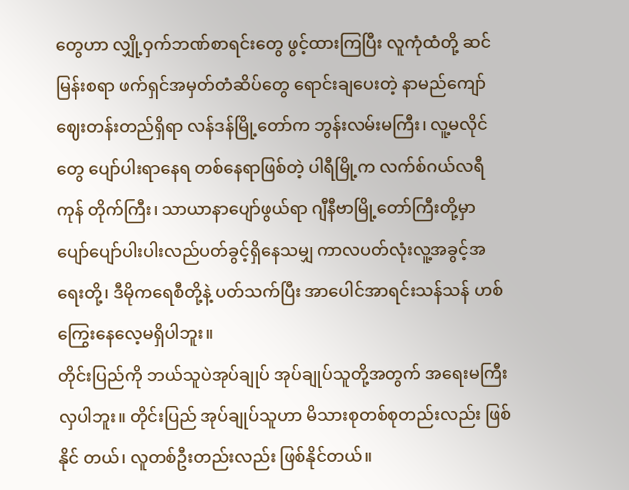တွေဟာ လျှို့ဝှက်ဘဏ်စာရင်းတွေ ဖွင့်ထားကြပြီး လူကုံထံတို့ ဆင်မြန်းစရာ ဖက်ရှင်အမှတ်တံဆိပ်တွေ ရောင်းချပေးတဲ့ နာမည်ကျော်ဈေးတန်းတည်ရှိရာ လန်ဒန်မြို့တော်က ဘွန်းလမ်းမကြီး၊ လူ့မလိုင်တွေ ပျော်ပါးရာနေရ တစ်နေရာဖြစ်တဲ့ ပါရီမြို့က လက်စ်ဂယ်လရီကုန် တိုက်ကြီး၊ သာယာနာပျော်ဖွယ်ရာ ဂျီနီဗာမြို့တော်ကြီးတို့မှာ ပျော်ပျော်ပါးပါးလည်ပတ်ခွင့်ရှိနေသမျှ ကာလပတ်လုံးလူ့အခွင့်အရေးတို့၊ ဒီမိုကရေစီတို့နဲ့ ပတ်သက်ပြီး အာပေါင်အာရင်းသန်သန် ဟစ်ကြွေးနေလေ့မရှိပါဘူး။
တိုင်းပြည်ကို ဘယ်သူပဲအုပ်ချုပ် အုပ်ချုပ်သူတို့အတွက် အရေးမကြီးလှပါဘူး။ တိုင်းပြည် အုပ်ချုပ်သူဟာ မိသားစုတစ်စုတည်းလည်း ဖြစ်နိုင် တယ်၊ လူတစ်ဦးတည်းလည်း ဖြစ်နိုင်တယ်။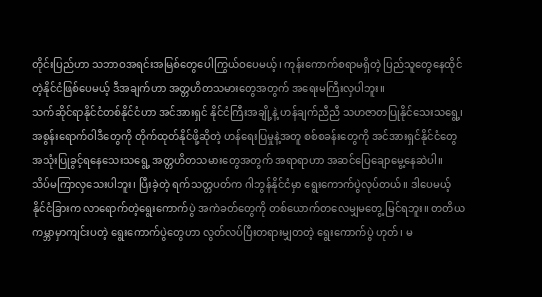တိုင်းပြည်ဟာ သဘာဝအရင်းအမြစ်တွေပေါကြွယ်ဝပေမယ့်၊ ကုန်းကောက်စရာမရှိတဲ့ ပြည်သူတွေနေထိုင်တဲ့နိုင်ငံဖြစ်ပေမယ့် ဒီအချက်ဟာ အတ္တဟိတသမားတွေအတွက် အရေးမကြီးလှပါဘူး။
သက်ဆိုင်ရာနိုင်ငံတစ်နိုင်ငံဟာ အင်အားရှင် နိုင်ငံကြီးအချို့နဲ့ ဟန်ချက်ညီညီ သဟဇာတပြုနိုင်သေးသရွေ့၊ အစွန်းရောက်ဝါဒီတွေကို တိုက်ထုတ်နိုင်ဖို့ဆိုတဲ့ ဟန်ရေးပြမှုနဲ့အတူ စစ်စခန်းတွေကို အင်အားရှင်နိုင်ငံတွေ အသုံးပြုခွင့်ရနေသေးသရွေ့ အတ္တဟိတသမားတွေအတွက် အရာရာဟာ အဆင်ပြေချောမွေ့နေဆဲပါ။
သိပ်မကြာလှသေးပါဘူး၊ ပြီးခဲ့တဲ့ ရက်သတ္တပတ်က ဂါဘွန်နိုင်ငံမှာ ရွေးကောက်ပွဲလုပ်တယ်။ ဒါပေမယ့် နိုင်ငံခြားက လာရောက်တဲ့ရွေးကောက်ပွဲ အကဲခတ်တွေကို တစ်ယောက်တလေမျှမတွေ့ မြင်ရဘူး။ တတိယကမ္ဘာမှာကျင်းပတဲ့ ရွေးကောက်ပွဲတွေဟာ လွတ်လပ်ပြီးတရားမျှတတဲ့ ရွေးကောက်ပွဲ ဟုတ်၊ မ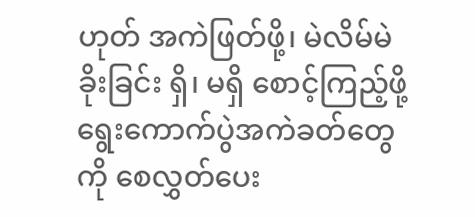ဟုတ် အကဲဖြတ်ဖို့၊ မဲလိမ်မဲခိုးခြင်း ရှိ၊ မရှိ စောင့်ကြည့်ဖို့ ရွေးကောက်ပွဲအကဲခတ်တွေကို စေလွှတ်ပေး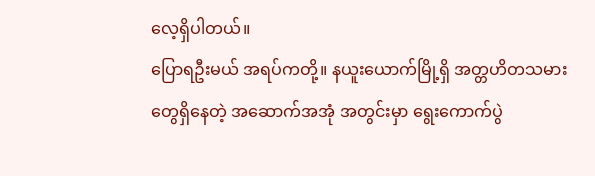လေ့ရှိပါတယ်။
ပြောရဦးမယ် အရပ်ကတို့။ နယူးယောက်မြို့ရှိ အတ္တဟိတသမားတွေရှိနေတဲ့ အဆောက်အအုံ အတွင်းမှာ ရွေးကောက်ပွဲ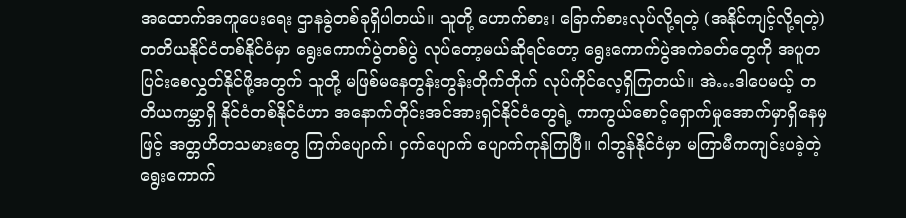အထောက်အကူပေးရေး ဌာနခွဲတစ်ခုရှိပါတယ်။ သူတို့ ဟောက်စား၊ ခြောက်စားလုပ်လို့ရတဲ့ (အနိုင်ကျင့်လို့ရတဲ့) တတိယနိုင်ငံတစ်နိုင်ငံမှာ ရွေးကောက်ပွဲတစ်ပွဲ လုပ်တော့မယ်ဆိုရင်တော့ ရွေးကောက်ပွဲအကဲခတ်တွေကို အပူတပြင်းစေလွှတ်နိုင်ဖို့အတွက် သူတို့ မဖြစ်မနေတွန်းတွန်းတိုက်တိုက် လုပ်ကိုင်လေ့ရှိကြတယ်။ အဲ…ဒါပေမယ့် တတိယကမ္ဘာရှိ နိုင်ငံတစ်နိုင်ငံဟာ အနောက်တိုင်းအင်အားရှင်နိုင်ငံတွေရဲ့ ကာကွယ်စောင့်ရှောက်မှုအောက်မှာရှိနေမှဖြင့် အတ္တဟိတသမားတွေ ကြက်ပျောက်၊ ငှက်ပျောက် ပျောက်ကုန်ကြပြီ။ ဂါဘွန်နိုင်ငံမှာ မကြာမီကကျင်းပခဲ့တဲ့ ရွေးကောက်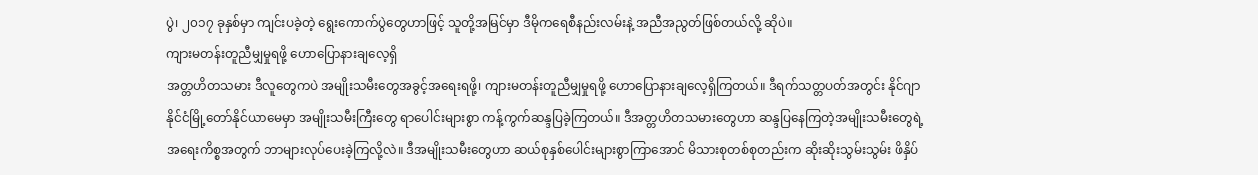ပွဲ၊ ၂၀၁၇ ခုနှစ်မှာ ကျင်းပခဲ့တဲ့ ရွေးကောက်ပွဲတွေဟာဖြင့် သူတို့အမြင်မှာ ဒီမိုကရေစီနည်းလမ်းနဲ့ အညီအညွတ်ဖြစ်တယ်လို့ ဆိုပဲ။
ကျားမတန်းတူညီမျှမှုရဖို့ ဟောပြောနားချလေ့ရှိ
အတ္တဟိတသမား ဒီလူတွေကပဲ အမျိုးသမီးတွေအခွင့်အရေးရဖို့၊ ကျားမတန်းတူညီမျှမှုရဖို့ ဟောပြောနားချလေ့ရှိကြတယ်။ ဒီရက်သတ္တပတ်အတွင်း နိုင်ဂျာနိုင်ငံမြို့တော်နိုင်ယာမေမှာ အမျိုးသမီးကြီးတွေ ရာပေါင်းများစွာ ကန့်ကွက်ဆန္ဒပြခဲ့ကြတယ်။ ဒီအတ္တဟိတသမားတွေဟာ ဆန္ဒပြနေကြတဲ့အမျိုးသမီးတွေရဲ့ အရေးကိစ္စအတွက် ဘာများလုပ်ပေးခဲ့ကြလို့လဲ။ ဒီအမျိုးသမီးတွေဟာ ဆယ်စုနှစ်ပေါင်းများစွာကြာအောင် မိသားစုတစ်စုတည်းက ဆိုးဆိုးသွမ်းသွမ်း ဖိနှိပ်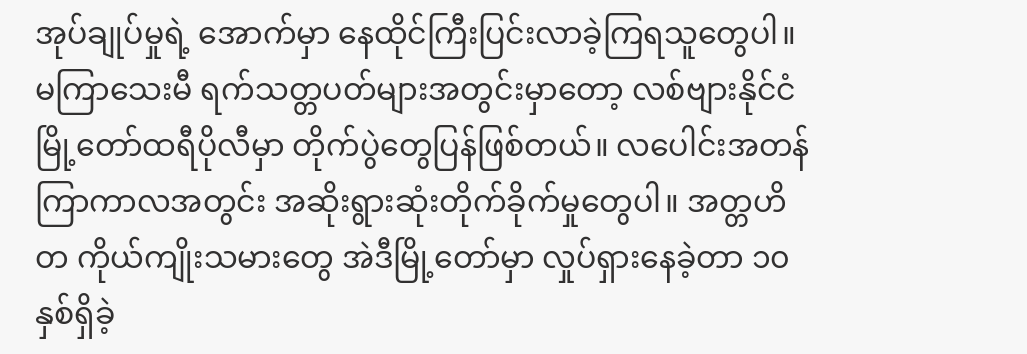အုပ်ချုပ်မှုရဲ့ အောက်မှာ နေထိုင်ကြီးပြင်းလာခဲ့ကြရသူတွေပါ။
မကြာသေးမီ ရက်သတ္တပတ်များအတွင်းမှာတော့ လစ်ဗျားနိုင်ငံမြို့တော်ထရီပိုလီမှာ တိုက်ပွဲတွေပြန်ဖြစ်တယ်။ လပေါင်းအတန်ကြာကာလအတွင်း အဆိုးရွားဆုံးတိုက်ခိုက်မှုတွေပါ။ အတ္တဟိတ ကိုယ်ကျိုးသမားတွေ အဲဒီမြို့တော်မှာ လှုပ်ရှားနေခဲ့တာ ၁၀ နှစ်ရှိခဲ့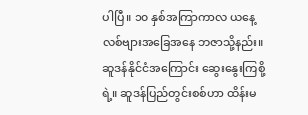ပါပြီ။ ၁၀ နှစ်အကြာကာလ ယနေ့ လစ်ဗျားအခြေအနေ ဘဇာသို့နည်း။
ဆူဒန်နိုင်ငံအကြောင်း ဆွေးနွေးကြစို့ရဲ့။ ဆူဒန်ပြည်တွင်းစစ်ဟာ ထိန်းမ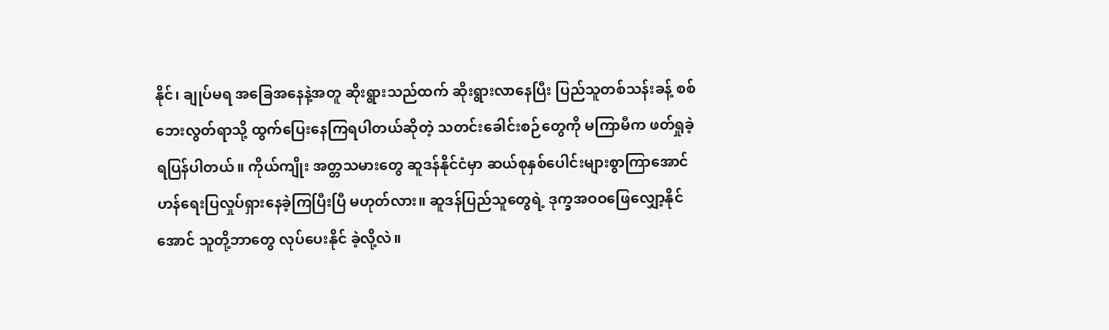နိုင်၊ ချုပ်မရ အခြေအနေနဲ့အတူ ဆိုးရွားသည်ထက် ဆိုးရွားလာနေပြီး ပြည်သူတစ်သန်းခန့် စစ်ဘေးလွတ်ရာသို့ ထွက်ပြေးနေကြရပါတယ်ဆိုတဲ့ သတင်းခေါင်းစဉ်တွေကို မကြာမီက ဖတ်ရှုခဲ့ရပြန်ပါတယ်။ ကိုယ်ကျိုး အတ္တသမားတွေ ဆူဒန်နိုင်ငံမှာ ဆယ်စုနှစ်ပေါင်းများစွာကြာအောင် ဟန်ရေးပြလှုပ်ရှားနေခဲ့ကြပြီးပြီ မဟုတ်လား။ ဆူဒန်ပြည်သူတွေရဲ့ ဒုက္ခအဝဝဖြေလျှော့နိုင်အောင် သူတို့ဘာတွေ လုပ်ပေးနိုင် ခဲ့လို့လဲ။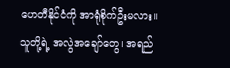ဟေတီနိုင်ငံကို အာရုံစိုက်ဦးမလား။ သူတို့ရဲ့ အလွဲအချော်တွေ၊ အရည်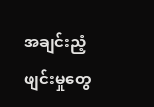အချင်းညံ့ဖျင်းမှုတွေ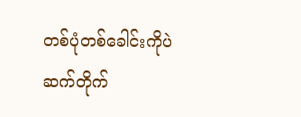တစ်ပုံတစ်ခေါင်းကိုပဲ ဆက်တိုက်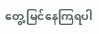တွေ့မြင်နေကြရပါ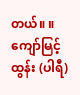တယ်။ ။
ကျော်မြင့်ထွန်း (ပါရီ)